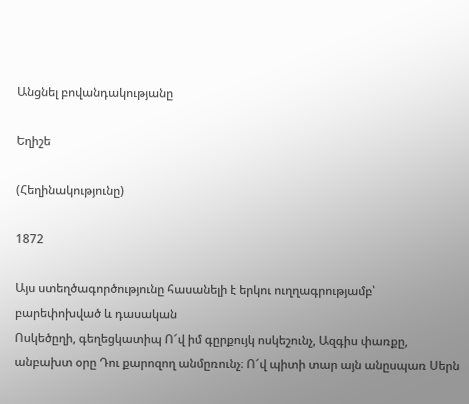Անցնել բովանդակությանը

Եղիշե

(Հեղինակությունը)

1872

Այս ստեղծագործությունը հասանելի է երկու ուղղագրությամբ՝ բարեփոխված և դասական
Ոսկեծըղի, գեղեցկատիպ Ո՜վ իմ գըրքույկ ոսկեշունչ, Ազգիս փառքը, անբախտ օրը Դու քարոզող անմըռունչ։ Ո՜վ պիտի տար այն անըսպառ Սերն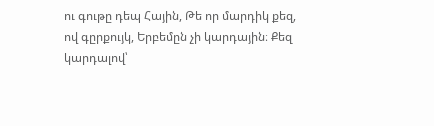ու գութը դեպ Հային, Թե որ մարդիկ քեզ, ով գըրքույկ, Երբեմըն չի կարդային։ Քեզ կարդալով՝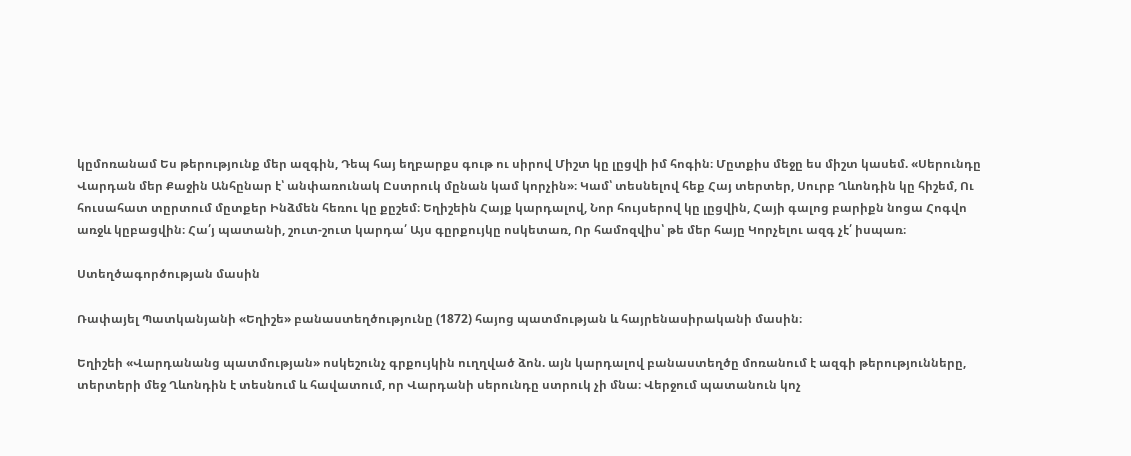կըմոռանամ Ես թերությունք մեր ազգին, Դեպ հայ եղբարքս գութ ու սիրով Միշտ կը լըցվի իմ հոգին։ Մըտքիս մեջը ես միշտ կասեմ. «Սերունդը Վարդան մեր Քաջին Անհընար է՝ անփառունակ Ըստրուկ մընան կամ կորչին»։ Կամ՝ տեսնելով հեք Հայ տերտեր, Սուրբ Ղևոնդին կը հիշեմ, Ու հուսահատ տըրտում մըտքեր Ինձմեն հեռու կը քըշեմ։ Եղիշեին Հայք կարդալով, Նոր հույսերով կը լըցվին, Հայի գալոց բարիքն նոցա Հոգվո առջև կըբացվին։ Հա՛յ պատանի, շուտ-շուտ կարդա՛ Այս գըրքույկը ոսկետառ, Որ համոզվիս՝ թե մեր հայը Կորչելու ազգ չէ՛ իսպառ։

Ստեղծագործության մասին

Ռափայել Պատկանյանի «Եղիշե» բանաստեղծությունը (1872) հայոց պատմության և հայրենասիրականի մասին։

Եղիշեի «Վարդանանց պատմության» ոսկեշունչ գրքույկին ուղղված ձոն. այն կարդալով բանաստեղծը մոռանում է ազգի թերությունները, տերտերի մեջ Ղևոնդին է տեսնում և հավատում, որ Վարդանի սերունդը ստրուկ չի մնա։ Վերջում պատանուն կոչ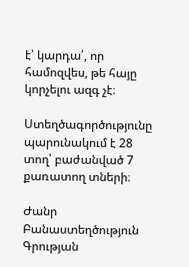է՝ կարդա՛, որ համոզվես, թե հայը կորչելու ազգ չէ։

Ստեղծագործությունը պարունակում է 28 տող՝ բաժանված 7 քառատող տների։

Ժանր Բանաստեղծություն
Գրության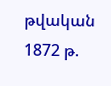թվական 1872 թ.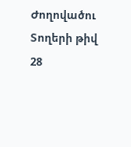Ժողովածու
Տողերի թիվ 28